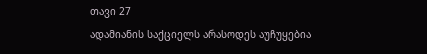თავი 27
ადამიანის საქციელს არასოდეს აუჩუყებია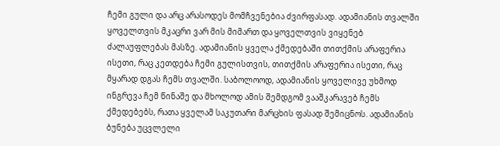ჩემი გული და არც არასოდეს მომჩვენებია ძვირფასად. ადამიანის თვალში ყოველთვის მკაცრი ვარ მის მიმართ და ყოველთვის ვიყენებ ძალაუფლებას მასზე. ადამიანის ყველა ქმედებაში თითქმის არაფერია ისეთი, რაც კეთდება ჩემი გულისთვის, თითქმის არაფერია ისეთი, რაც მყარად დგას ჩემს თვალში. საბოლოოდ, ადამიანის ყოველივე უხმოდ ინგრევა ჩემ წინაშე და მხოლოდ ამის შემდგომ ვააშკარავებ ჩემს ქმედებებს, რათა ყველამ საკუთარი მარცხის ფასად შემიცნოს. ადამიანის ბუნება უცვლელი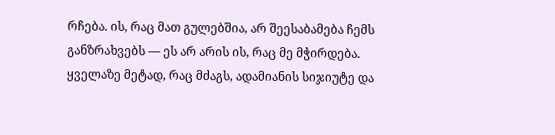რჩება. ის, რაც მათ გულებშია, არ შეესაბამება ჩემს განზრახვებს — ეს არ არის ის, რაც მე მჭირდება. ყველაზე მეტად, რაც მძაგს, ადამიანის სიჯიუტე და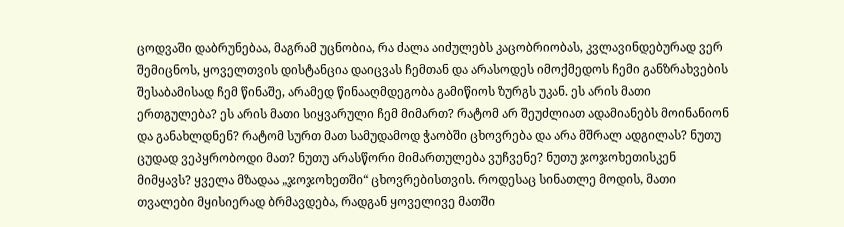ცოდვაში დაბრუნებაა, მაგრამ უცნობია, რა ძალა აიძულებს კაცობრიობას, კვლავინდებურად ვერ შემიცნოს, ყოველთვის დისტანცია დაიცვას ჩემთან და არასოდეს იმოქმედოს ჩემი განზრახვების შესაბამისად ჩემ წინაშე, არამედ წინააღმდეგობა გამიწიოს ზურგს უკან. ეს არის მათი ერთგულება? ეს არის მათი სიყვარული ჩემ მიმართ? რატომ არ შეუძლიათ ადამიანებს მოინანიონ და განახლდნენ? რატომ სურთ მათ სამუდამოდ ჭაობში ცხოვრება და არა მშრალ ადგილას? ნუთუ ცუდად ვეპყრობოდი მათ? ნუთუ არასწორი მიმართულება ვუჩვენე? ნუთუ ჯოჯოხეთისკენ მიმყავს? ყველა მზადაა „ჯოჯოხეთში“ ცხოვრებისთვის. როდესაც სინათლე მოდის, მათი თვალები მყისიერად ბრმავდება, რადგან ყოველივე მათში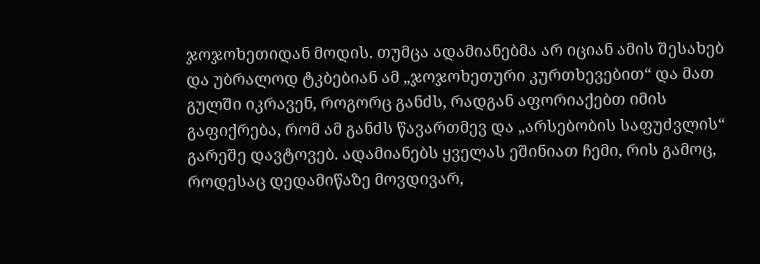ჯოჯოხეთიდან მოდის. თუმცა ადამიანებმა არ იციან ამის შესახებ და უბრალოდ ტკბებიან ამ „ჯოჯოხეთური კურთხევებით“ და მათ გულში იკრავენ, როგორც განძს, რადგან აფორიაქებთ იმის გაფიქრება, რომ ამ განძს წავართმევ და „არსებობის საფუძვლის“ გარეშე დავტოვებ. ადამიანებს ყველას ეშინიათ ჩემი, რის გამოც, როდესაც დედამიწაზე მოვდივარ,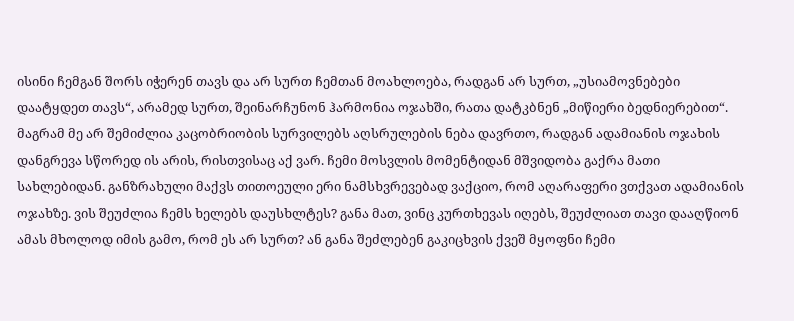ისინი ჩემგან შორს იჭერენ თავს და არ სურთ ჩემთან მოახლოება, რადგან არ სურთ, „უსიამოვნებები დაატყდეთ თავს“, არამედ სურთ, შეინარჩუნონ ჰარმონია ოჯახში, რათა დატკბნენ „მიწიერი ბედნიერებით“. მაგრამ მე არ შემიძლია კაცობრიობის სურვილებს აღსრულების ნება დავრთო, რადგან ადამიანის ოჯახის დანგრევა სწორედ ის არის, რისთვისაც აქ ვარ. ჩემი მოსვლის მომენტიდან მშვიდობა გაქრა მათი სახლებიდან. განზრახული მაქვს თითოეული ერი ნამსხვრევებად ვაქციო, რომ აღარაფერი ვთქვათ ადამიანის ოჯახზე. ვის შეუძლია ჩემს ხელებს დაუსხლტეს? განა მათ, ვინც კურთხევას იღებს, შეუძლიათ თავი დააღწიონ ამას მხოლოდ იმის გამო, რომ ეს არ სურთ? ან განა შეძლებენ გაკიცხვის ქვეშ მყოფნი ჩემი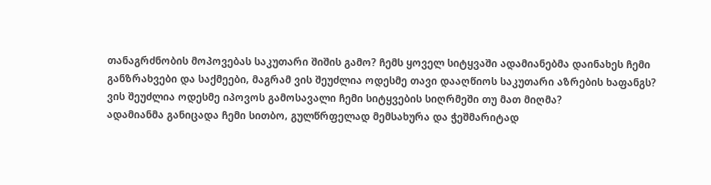თანაგრძნობის მოპოვებას საკუთარი შიშის გამო? ჩემს ყოველ სიტყვაში ადამიანებმა დაინახეს ჩემი განზრახვები და საქმეები, მაგრამ ვის შეუძლია ოდესმე თავი დააღწიოს საკუთარი აზრების ხაფანგს? ვის შეუძლია ოდესმე იპოვოს გამოსავალი ჩემი სიტყვების სიღრმეში თუ მათ მიღმა?
ადამიანმა განიცადა ჩემი სითბო, გულწრფელად მემსახურა და ჭეშმარიტად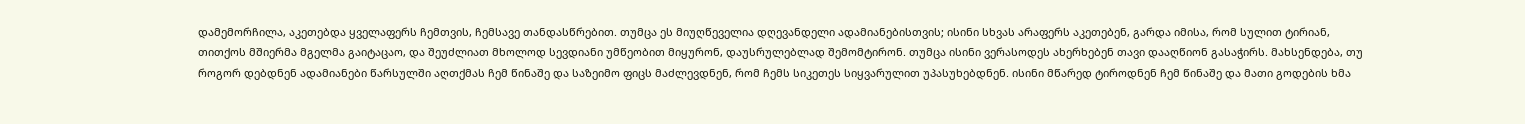დამემორჩილა, აკეთებდა ყველაფერს ჩემთვის, ჩემსავე თანდასწრებით. თუმცა ეს მიუღწეველია დღევანდელი ადამიანებისთვის; ისინი სხვას არაფერს აკეთებენ, გარდა იმისა, რომ სულით ტირიან, თითქოს მშიერმა მგელმა გაიტაცაო, და შეუძლიათ მხოლოდ სევდიანი უმწეობით მიყურონ, დაუსრულებლად შემომტირონ. თუმცა ისინი ვერასოდეს ახერხებენ თავი დააღწიონ გასაჭირს. მახსენდება, თუ როგორ დებდნენ ადამიანები წარსულში აღთქმას ჩემ წინაშე და საზეიმო ფიცს მაძლევდნენ, რომ ჩემს სიკეთეს სიყვარულით უპასუხებდნენ. ისინი მწარედ ტიროდნენ ჩემ წინაშე და მათი გოდების ხმა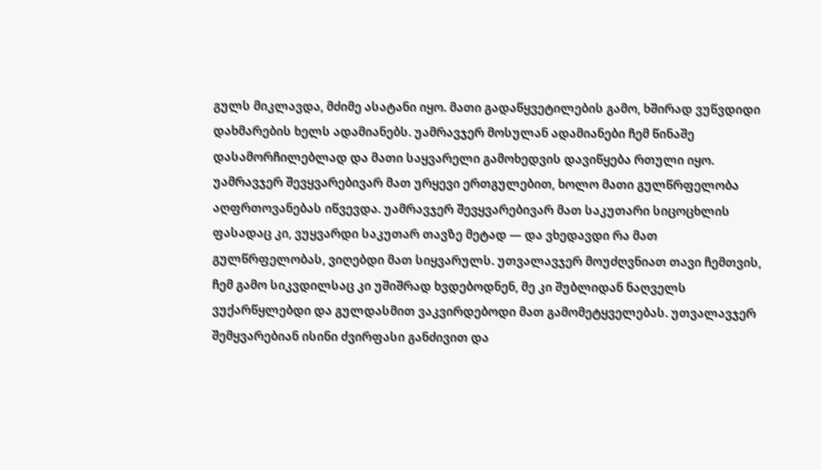გულს მიკლავდა, მძიმე ასატანი იყო. მათი გადაწყვეტილების გამო, ხშირად ვუწვდიდი დახმარების ხელს ადამიანებს. უამრავჯერ მოსულან ადამიანები ჩემ წინაშე დასამორჩილებლად და მათი საყვარელი გამოხედვის დავიწყება რთული იყო. უამრავჯერ შევყვარებივარ მათ ურყევი ერთგულებით, ხოლო მათი გულწრფელობა აღფრთოვანებას იწვევდა. უამრავჯერ შევყვარებივარ მათ საკუთარი სიცოცხლის ფასადაც კი, ვუყვარდი საკუთარ თავზე მეტად — და ვხედავდი რა მათ გულწრფელობას, ვიღებდი მათ სიყვარულს. უთვალავჯერ მოუძღვნიათ თავი ჩემთვის, ჩემ გამო სიკვდილსაც კი უშიშრად ხვდებოდნენ, მე კი შუბლიდან ნაღველს ვუქარწყლებდი და გულდასმით ვაკვირდებოდი მათ გამომეტყველებას. უთვალავჯერ შემყვარებიან ისინი ძვირფასი განძივით და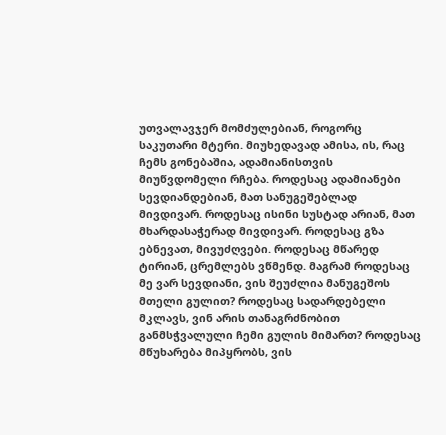უთვალავჯერ მომძულებიან, როგორც საკუთარი მტერი. მიუხედავად ამისა, ის, რაც ჩემს გონებაშია, ადამიანისთვის მიუწვდომელი რჩება. როდესაც ადამიანები სევდიანდებიან, მათ სანუგეშებლად მივდივარ. როდესაც ისინი სუსტად არიან, მათ მხარდასაჭერად მივდივარ. როდესაც გზა ებნევათ, მივუძღვები. როდესაც მწარედ ტირიან, ცრემლებს ვწმენდ. მაგრამ როდესაც მე ვარ სევდიანი, ვის შეუძლია მანუგეშოს მთელი გულით? როდესაც სადარდებელი მკლავს, ვინ არის თანაგრძნობით განმსჭვალული ჩემი გულის მიმართ? როდესაც მწუხარება მიპყრობს, ვის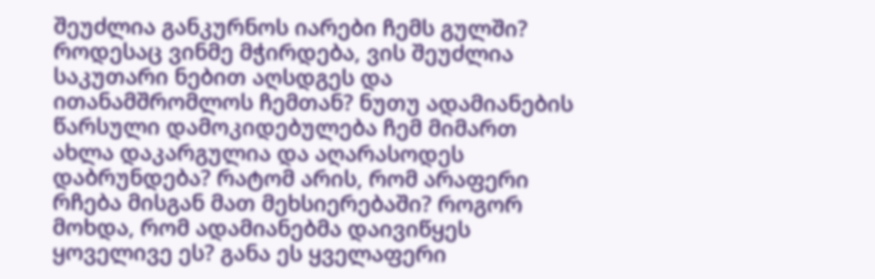შეუძლია განკურნოს იარები ჩემს გულში? როდესაც ვინმე მჭირდება, ვის შეუძლია საკუთარი ნებით აღსდგეს და ითანამშრომლოს ჩემთან? ნუთუ ადამიანების წარსული დამოკიდებულება ჩემ მიმართ ახლა დაკარგულია და აღარასოდეს დაბრუნდება? რატომ არის, რომ არაფერი რჩება მისგან მათ მეხსიერებაში? როგორ მოხდა, რომ ადამიანებმა დაივიწყეს ყოველივე ეს? განა ეს ყველაფერი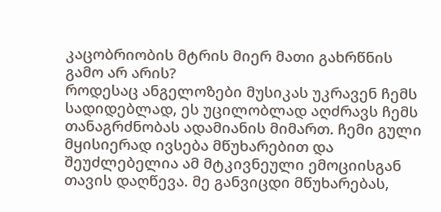კაცობრიობის მტრის მიერ მათი გახრწნის გამო არ არის?
როდესაც ანგელოზები მუსიკას უკრავენ ჩემს სადიდებლად, ეს უცილობლად აღძრავს ჩემს თანაგრძნობას ადამიანის მიმართ. ჩემი გული მყისიერად ივსება მწუხარებით და შეუძლებელია ამ მტკივნეული ემოციისგან თავის დაღწევა. მე განვიცდი მწუხარებას,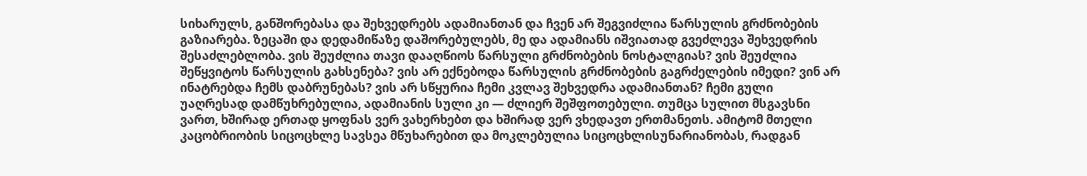სიხარულს, განშორებასა და შეხვედრებს ადამიანთან და ჩვენ არ შეგვიძლია წარსულის გრძნობების გაზიარება. ზეცაში და დედამიწაზე დაშორებულებს, მე და ადამიანს იშვიათად გვეძლევა შეხვედრის შესაძლებლობა. ვის შეუძლია თავი დააღწიოს წარსული გრძნობების ნოსტალგიას? ვის შეუძლია შეწყვიტოს წარსულის გახსენება? ვის არ ექნებოდა წარსულის გრძნობების გაგრძელების იმედი? ვინ არ ინატრებდა ჩემს დაბრუნებას? ვის არ სწყურია ჩემი კვლავ შეხვედრა ადამიანთან? ჩემი გული უაღრესად დამწუხრებულია, ადამიანის სული კი — ძლიერ შეშფოთებული. თუმცა სულით მსგავსნი ვართ, ხშირად ერთად ყოფნას ვერ ვახერხებთ და ხშირად ვერ ვხედავთ ერთმანეთს. ამიტომ მთელი კაცობრიობის სიცოცხლე სავსეა მწუხარებით და მოკლებულია სიცოცხლისუნარიანობას, რადგან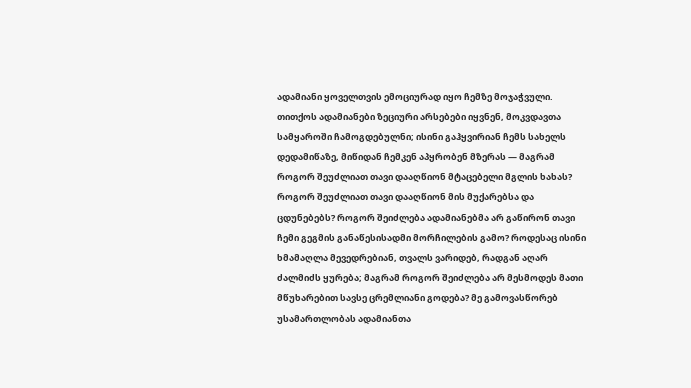ადამიანი ყოველთვის ემოციურად იყო ჩემზე მოჯაჭვული. თითქოს ადამიანები ზეციური არსებები იყვნენ, მოკვდავთა სამყაროში ჩამოგდებულნი; ისინი გაჰყვირიან ჩემს სახელს დედამიწაზე, მიწიდან ჩემკენ აპყრობენ მზერას — მაგრამ როგორ შეუძლიათ თავი დააღწიონ მტაცებელი მგლის ხახას? როგორ შეუძლიათ თავი დააღწიონ მის მუქარებსა და ცდუნებებს? როგორ შეიძლება ადამიანებმა არ გაწირონ თავი ჩემი გეგმის განაწესისადმი მორჩილების გამო? როდესაც ისინი ხმამაღლა მევედრებიან, თვალს ვარიდებ, რადგან აღარ ძალმიძს ყურება; მაგრამ როგორ შეიძლება არ მესმოდეს მათი მწუხარებით სავსე ცრემლიანი გოდება? მე გამოვასწორებ უსამართლობას ადამიანთა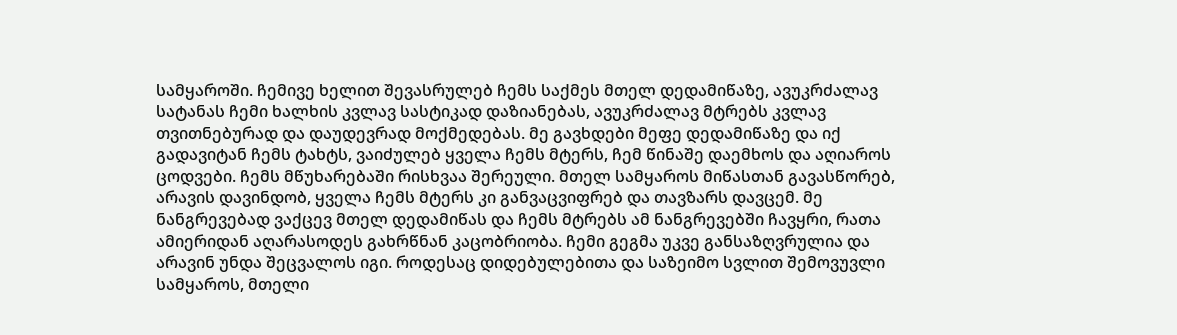სამყაროში. ჩემივე ხელით შევასრულებ ჩემს საქმეს მთელ დედამიწაზე, ავუკრძალავ სატანას ჩემი ხალხის კვლავ სასტიკად დაზიანებას, ავუკრძალავ მტრებს კვლავ თვითნებურად და დაუდევრად მოქმედებას. მე გავხდები მეფე დედამიწაზე და იქ გადავიტან ჩემს ტახტს, ვაიძულებ ყველა ჩემს მტერს, ჩემ წინაშე დაემხოს და აღიაროს ცოდვები. ჩემს მწუხარებაში რისხვაა შერეული. მთელ სამყაროს მიწასთან გავასწორებ, არავის დავინდობ, ყველა ჩემს მტერს კი განვაცვიფრებ და თავზარს დავცემ. მე ნანგრევებად ვაქცევ მთელ დედამიწას და ჩემს მტრებს ამ ნანგრევებში ჩავყრი, რათა ამიერიდან აღარასოდეს გახრწნან კაცობრიობა. ჩემი გეგმა უკვე განსაზღვრულია და არავინ უნდა შეცვალოს იგი. როდესაც დიდებულებითა და საზეიმო სვლით შემოვუვლი სამყაროს, მთელი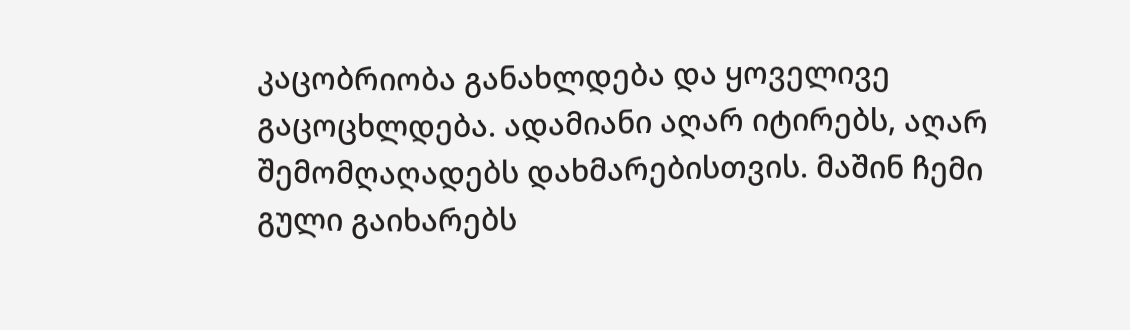კაცობრიობა განახლდება და ყოველივე გაცოცხლდება. ადამიანი აღარ იტირებს, აღარ შემომღაღადებს დახმარებისთვის. მაშინ ჩემი გული გაიხარებს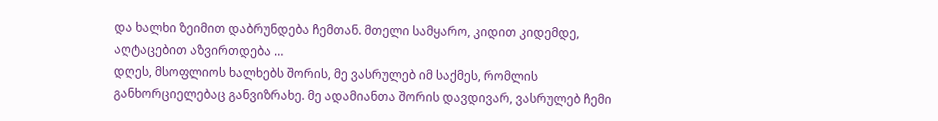და ხალხი ზეიმით დაბრუნდება ჩემთან. მთელი სამყარო, კიდით კიდემდე, აღტაცებით აზვირთდება …
დღეს, მსოფლიოს ხალხებს შორის, მე ვასრულებ იმ საქმეს, რომლის განხორციელებაც განვიზრახე. მე ადამიანთა შორის დავდივარ, ვასრულებ ჩემი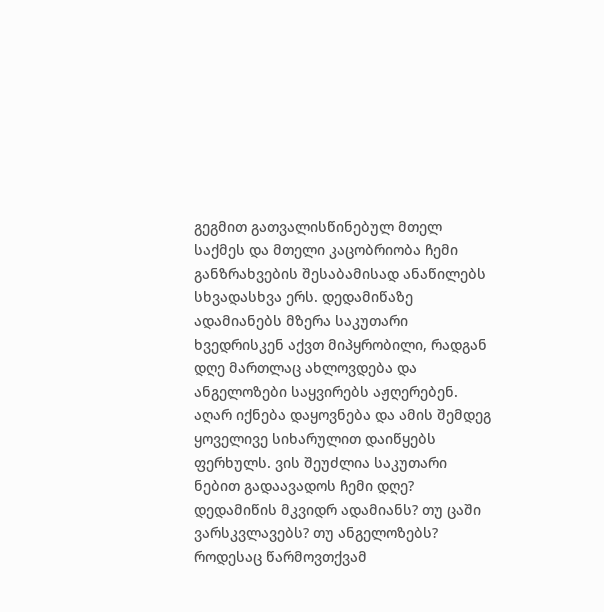გეგმით გათვალისწინებულ მთელ საქმეს და მთელი კაცობრიობა ჩემი განზრახვების შესაბამისად ანაწილებს სხვადასხვა ერს. დედამიწაზე ადამიანებს მზერა საკუთარი ხვედრისკენ აქვთ მიპყრობილი, რადგან დღე მართლაც ახლოვდება და ანგელოზები საყვირებს აჟღერებენ. აღარ იქნება დაყოვნება და ამის შემდეგ ყოველივე სიხარულით დაიწყებს ფერხულს. ვის შეუძლია საკუთარი ნებით გადაავადოს ჩემი დღე? დედამიწის მკვიდრ ადამიანს? თუ ცაში ვარსკვლავებს? თუ ანგელოზებს? როდესაც წარმოვთქვამ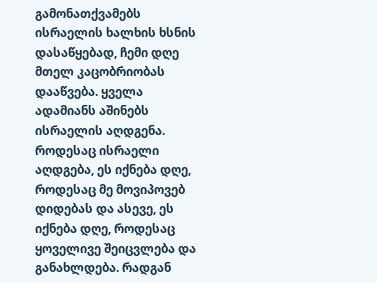გამონათქვამებს ისრაელის ხალხის ხსნის დასაწყებად, ჩემი დღე მთელ კაცობრიობას დააწვება. ყველა ადამიანს აშინებს ისრაელის აღდგენა. როდესაც ისრაელი აღდგება, ეს იქნება დღე, როდესაც მე მოვიპოვებ დიდებას და ასევე, ეს იქნება დღე, როდესაც ყოველივე შეიცვლება და განახლდება. რადგან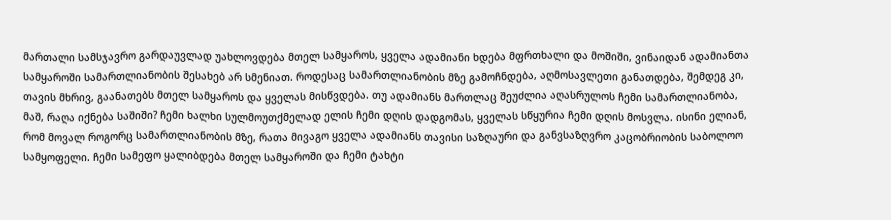მართალი სამსჯავრო გარდაუვლად უახლოვდება მთელ სამყაროს, ყველა ადამიანი ხდება მფრთხალი და მოშიში, ვინაიდან ადამიანთა სამყაროში სამართლიანობის შესახებ არ სმენიათ. როდესაც სამართლიანობის მზე გამოჩნდება, აღმოსავლეთი განათდება, შემდეგ კი, თავის მხრივ, გაანათებს მთელ სამყაროს და ყველას მისწვდება. თუ ადამიანს მართლაც შეუძლია აღასრულოს ჩემი სამართლიანობა, მაშ, რაღა იქნება საშიში? ჩემი ხალხი სულმოუთქმელად ელის ჩემი დღის დადგომას, ყველას სწყურია ჩემი დღის მოსვლა. ისინი ელიან, რომ მოვალ როგორც სამართლიანობის მზე, რათა მივაგო ყველა ადამიანს თავისი საზღაური და განვსაზღვრო კაცობრიობის საბოლოო სამყოფელი. ჩემი სამეფო ყალიბდება მთელ სამყაროში და ჩემი ტახტი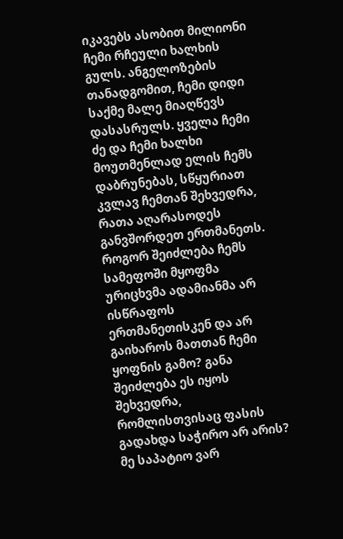იკავებს ასობით მილიონი ჩემი რჩეული ხალხის გულს. ანგელოზების თანადგომით, ჩემი დიდი საქმე მალე მიაღწევს დასასრულს. ყველა ჩემი ძე და ჩემი ხალხი მოუთმენლად ელის ჩემს დაბრუნებას, სწყურიათ კვლავ ჩემთან შეხვედრა, რათა აღარასოდეს განვშორდეთ ერთმანეთს. როგორ შეიძლება ჩემს სამეფოში მყოფმა ურიცხვმა ადამიანმა არ ისწრაფოს ერთმანეთისკენ და არ გაიხაროს მათთან ჩემი ყოფნის გამო? განა შეიძლება ეს იყოს შეხვედრა, რომლისთვისაც ფასის გადახდა საჭირო არ არის? მე საპატიო ვარ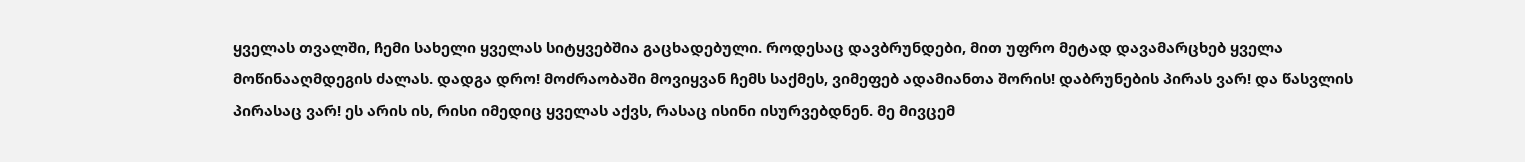ყველას თვალში, ჩემი სახელი ყველას სიტყვებშია გაცხადებული. როდესაც დავბრუნდები, მით უფრო მეტად დავამარცხებ ყველა მოწინააღმდეგის ძალას. დადგა დრო! მოძრაობაში მოვიყვან ჩემს საქმეს, ვიმეფებ ადამიანთა შორის! დაბრუნების პირას ვარ! და წასვლის პირასაც ვარ! ეს არის ის, რისი იმედიც ყველას აქვს, რასაც ისინი ისურვებდნენ. მე მივცემ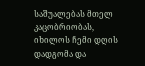საშუალებას მთელ კაცობრიობას, იხილოს ჩემი დღის დადგომა და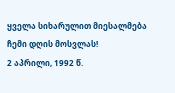ყველა სიხარულით მიესალმება ჩემი დღის მოსვლას!
2 აპრილი, 1992 წ.